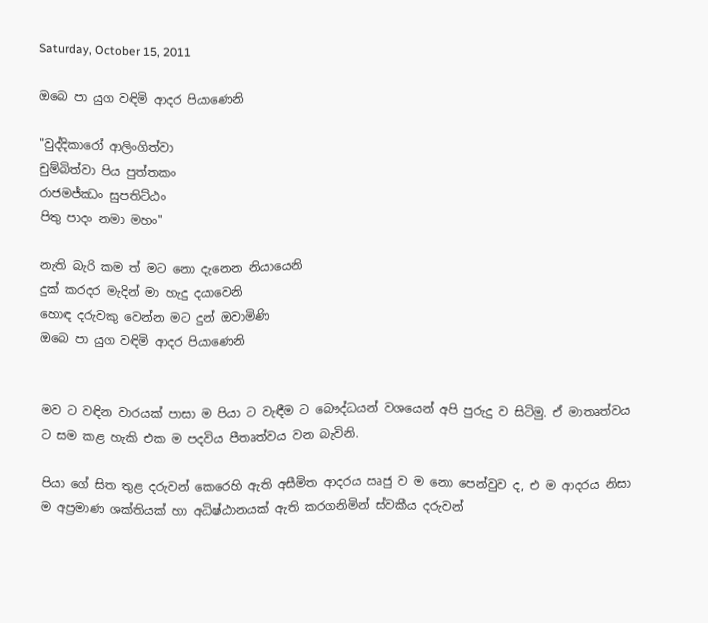Saturday, October 15, 2011

ඔබෙ පා යුග වඳිමි ආදර පියාණෙනි

"වුද්දිකාරෝ ආලිංගිත්වා
චුම්බිත්වා පිය පුත්තකං
රාජමජ්ඣං සුපතිට්ඨං
පිතු පාදං නමා මහං"

නැති බැරි කම ත් මට නො දැනෙන නියායෙනි
දුක් කරදර මැදින් මා හැදු දයාවෙනි
හොඳ දරුවකු වෙන්න මට දුන් ඔවාමිණි
ඔබෙ පා යුග වඳිමි ආදර පියාණෙනි


මව ට වඳින වාරයක් පාසා ම පියා ට වැඳීම ට බෞද්ධයන් වශයෙන් අපි පුරුදු ව සිටිමු. ඒ මාතෘත්වය ට සම කළ හැකි එක ම පදවිය පීතෘත්වය වන බැවිනි.

පියා ගේ සිත තුළ දරුවන් කෙරෙහි ඇති අසීමිත ආදරය ඍජු ව ම නො පෙන්වුව ද, එ ම ආදරය නිසා ම අප්‍රමාණ ශක්තියක් හා අධිෂ්ඨානයක් ඇති කරගනිමින් ස්වකීය දරුවන්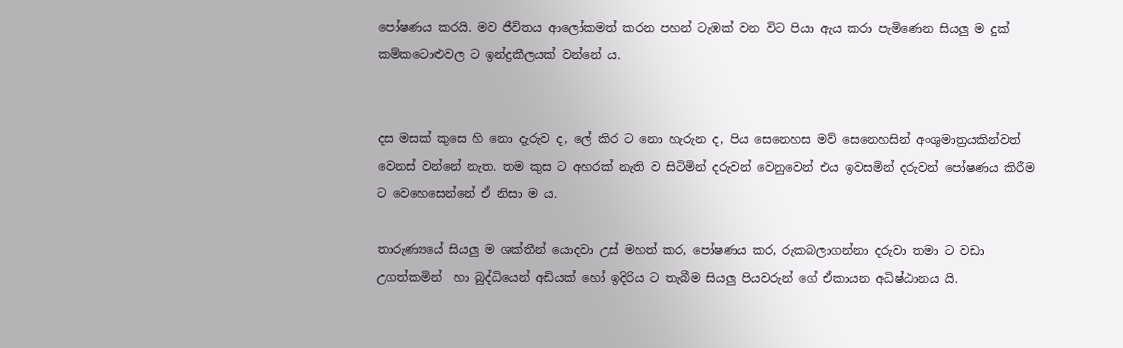පෝෂණය කරයි. මව ජීවිතය ආලෝකමත් කරන පහන් ටැඹක් වන විට පියා ඇය කරා පැමිණෙන සියලු ම දුක් කම්කටොළුවල ට ඉන්ද්‍රකීලයක් වන්නේ ය.


දස මසක් කුසෙ හි නො දැරුව ද, ලේ කිර ට නො හැරුන ද, පිය සෙනෙහස මව් සෙනෙහසින් අංශුමාත්‍රයකින්වත් වෙනස් වන්නේ නැත. තම කුස ට අහරක් නැති ව සිටිමින් දරුවන් වෙනුවෙන් එය ඉවසමින් දරුවන් පෝෂණය කිරීම ට වෙහෙසෙන්නේ ඒ නිසා ම ය.

තාරුණ්‍යයේ සියලු ම ශක්තීන් යොදවා උස් මහත් කර, පෝෂණය කර, රුකබලාගන්නා දරුවා තමා ට වඩා උගත්කමින්  හා බුද්ධියෙන් අඩියක් හෝ ඉදිරිය ට තැබීම සියලු පියවරුන් ගේ ඒකායන අධිෂ්ඨානය යි.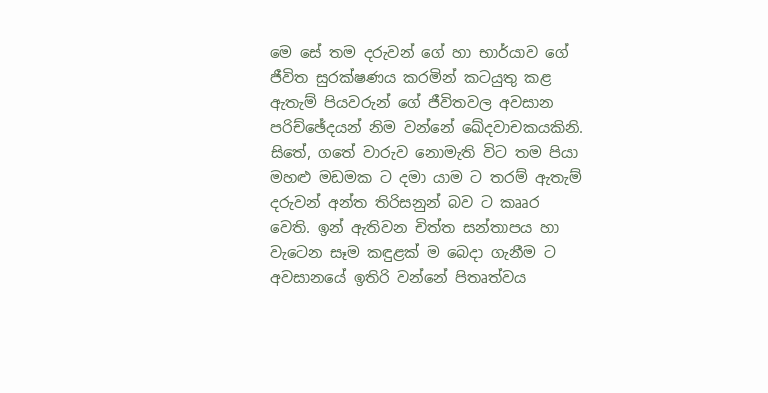මෙ සේ තම දරුවන් ගේ හා භාර්යාව ගේ ජීවිත සුරක්ෂණය කරමින් කටයුතු කළ ඇතැම් පියවරුන් ගේ ජීවිතවල අවසාන පරිච්ඡේදයන් නිම වන්නේ ඛේදවාචකයකිනි. සිතේ, ගතේ වාරුව නොමැති විට තම පියා මහළු මඩමක ට දමා යාම ට තරම් ඇතැම් දරුවන් අන්ත තිරිසනුන් බව ට කෲර වෙති. ඉන් ඇතිවන චිත්ත සන්තාපය හා වැටෙන සෑම කඳුළක් ම බෙදා ගැනීම ට අවසානයේ ඉතිරි වන්නේ පිතෘත්වය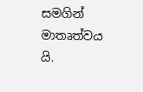සමගින් මාතෘත්වය යි.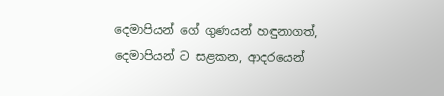දෙමාපියන් ගේ ගුණයන් හඳුනාගත්, දෙමාපියන් ට සළකන, ආදරයෙන්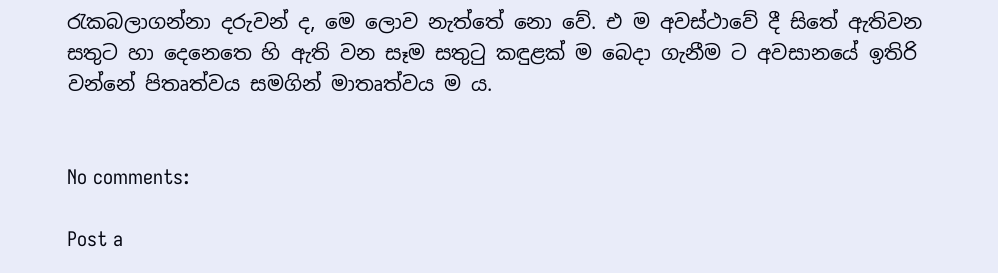රැකබලාගන්නා දරුවන් ද, මෙ ලොව නැත්තේ නො වේ. එ ම අවස්ථාවේ දී සිතේ ඇතිවන සතුට හා දෙනෙතෙ හි ඇති වන සෑම සතුටු කඳුළක් ම බෙදා ගැනීම ට අවසානයේ ඉතිරි වන්නේ පිතෘත්වය සමගින් මාතෘත්වය ම ය.


No comments:

Post a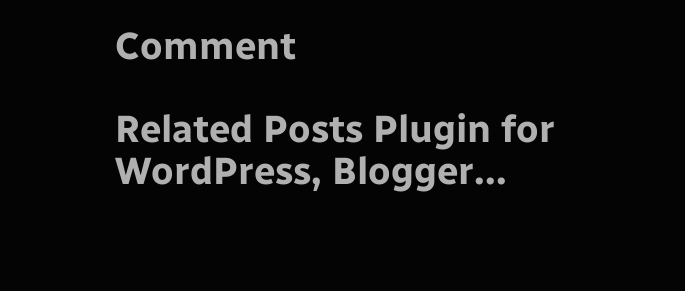Comment

Related Posts Plugin for WordPress, Blogger...